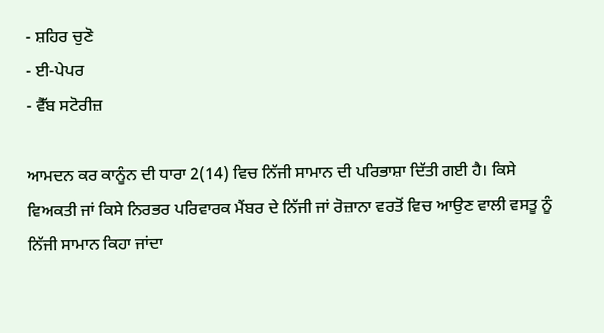- ਸ਼ਹਿਰ ਚੁਣੋ
- ਈ-ਪੇਪਰ
- ਵੈੱਬ ਸਟੋਰੀਜ਼

ਆਮਦਨ ਕਰ ਕਾਨੂੰਨ ਦੀ ਧਾਰਾ 2(14) ਵਿਚ ਨਿੱਜੀ ਸਾਮਾਨ ਦੀ ਪਰਿਭਾਸ਼ਾ ਦਿੱਤੀ ਗਈ ਹੈ। ਕਿਸੇ ਵਿਅਕਤੀ ਜਾਂ ਕਿਸੇ ਨਿਰਭਰ ਪਰਿਵਾਰਕ ਮੈਂਬਰ ਦੇ ਨਿੱਜੀ ਜਾਂ ਰੋਜ਼ਾਨਾ ਵਰਤੋਂ ਵਿਚ ਆਉਣ ਵਾਲੀ ਵਸਤੂ ਨੂੰ ਨਿੱਜੀ ਸਾਮਾਨ ਕਿਹਾ ਜਾਂਦਾ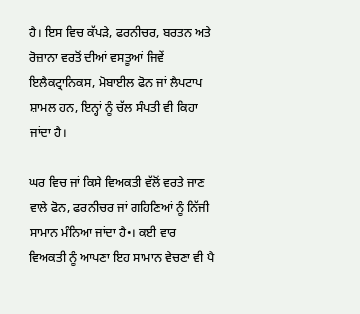ਹੈ। ਇਸ ਵਿਚ ਕੱਪੜੇ, ਫਰਨੀਚਰ, ਬਰਤਨ ਅਤੇ ਰੋਜ਼ਾਨਾ ਵਰਤੋਂ ਦੀਆਂ ਵਸਤੂਆਂ ਜਿਵੇਂ ਇਲੈਕਟ੍ਰਾਨਿਕਸ, ਮੋਬਾਈਲ ਫੋਨ ਜਾਂ ਲੈਪਟਾਪ ਸ਼ਾਮਲ ਹਨ, ਇਨ੍ਹਾਂ ਨੂੰ ਚੱਲ ਸੰਪਤੀ ਵੀ ਕਿਹਾ ਜਾਂਦਾ ਹੈ।

ਘਰ ਵਿਚ ਜਾਂ ਕਿਸੇ ਵਿਅਕਤੀ ਵੱਲੋਂ ਵਰਤੇ ਜਾਣ ਵਾਲੇ ਫੋਨ, ਫਰਨੀਚਰ ਜਾਂ ਗਹਿਣਿਆਂ ਨੂੰ ਨਿੱਜੀ ਸਾਮਾਨ ਮੰਨਿਆ ਜਾਂਦਾ ਹੈ•। ਕਈ ਵਾਰ ਵਿਅਕਤੀ ਨੂੰ ਆਪਣਾ ਇਹ ਸਾਮਾਨ ਵੇਚਣਾ ਵੀ ਪੈ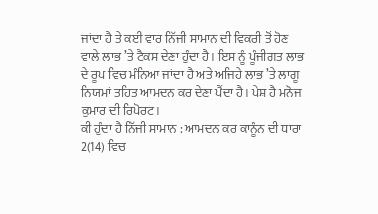ਜਾਂਦਾ ਹੈ ਤੇ ਕਈ ਵਾਰ ਨਿੱਜੀ ਸਾਮਾਨ ਦੀ ਵਿਕਰੀ ਤੋਂ ਹੋਣ ਵਾਲੇ ਲਾਭ ’ਤੇ ਟੈਕਸ ਦੇਣਾ ਹੁੰਦਾ ਹੈ। ਇਸ ਨੂੰ ਪੂੰਜੀਗਤ ਲਾਭ ਦੇ ਰੂਪ ਵਿਚ ਮੰਨਿਆ ਜਾਂਦਾ ਹੈ ਅਤੇ ਅਜਿਹੇ ਲਾਭ ’ਤੇ ਲਾਗੂ ਨਿਯਮਾਂ ਤਹਿਤ ਆਮਦਨ ਕਰ ਦੇਣਾ ਪੈਂਦਾ ਹੈ। ਪੇਸ਼ ਹੈ ਮਨੋਜ ਕੁਮਾਰ ਦੀ ਰਿਪੋਰਟ।
ਕੀ ਹੁੰਦਾ ਹੈ ਨਿੱਜੀ ਸਾਮਾਨ : ਆਮਦਨ ਕਰ ਕਾਨੂੰਨ ਦੀ ਧਾਰਾ 2(14) ਵਿਚ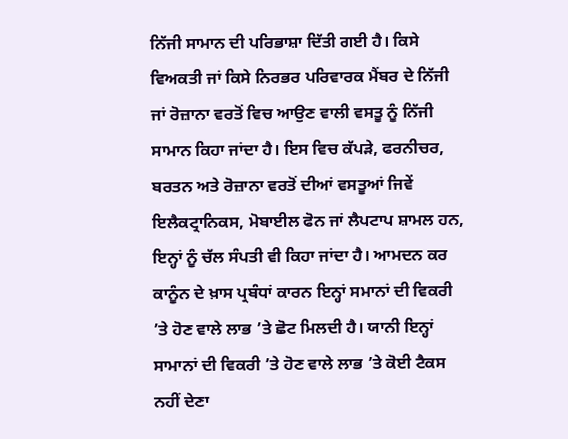ਨਿੱਜੀ ਸਾਮਾਨ ਦੀ ਪਰਿਭਾਸ਼ਾ ਦਿੱਤੀ ਗਈ ਹੈ। ਕਿਸੇ ਵਿਅਕਤੀ ਜਾਂ ਕਿਸੇ ਨਿਰਭਰ ਪਰਿਵਾਰਕ ਮੈਂਬਰ ਦੇ ਨਿੱਜੀ ਜਾਂ ਰੋਜ਼ਾਨਾ ਵਰਤੋਂ ਵਿਚ ਆਉਣ ਵਾਲੀ ਵਸਤੂ ਨੂੰ ਨਿੱਜੀ ਸਾਮਾਨ ਕਿਹਾ ਜਾਂਦਾ ਹੈ। ਇਸ ਵਿਚ ਕੱਪੜੇ, ਫਰਨੀਚਰ, ਬਰਤਨ ਅਤੇ ਰੋਜ਼ਾਨਾ ਵਰਤੋਂ ਦੀਆਂ ਵਸਤੂਆਂ ਜਿਵੇਂ ਇਲੈਕਟ੍ਰਾਨਿਕਸ, ਮੋਬਾਈਲ ਫੋਨ ਜਾਂ ਲੈਪਟਾਪ ਸ਼ਾਮਲ ਹਨ, ਇਨ੍ਹਾਂ ਨੂੰ ਚੱਲ ਸੰਪਤੀ ਵੀ ਕਿਹਾ ਜਾਂਦਾ ਹੈ। ਆਮਦਨ ਕਰ ਕਾਨੂੰਨ ਦੇ ਖ਼ਾਸ ਪ੍ਰਬੰਧਾਂ ਕਾਰਨ ਇਨ੍ਹਾਂ ਸਮਾਨਾਂ ਦੀ ਵਿਕਰੀ ’ਤੇ ਹੋਣ ਵਾਲੇ ਲਾਭ ’ਤੇ ਛੋਟ ਮਿਲਦੀ ਹੈ। ਯਾਨੀ ਇਨ੍ਹਾਂ ਸਾਮਾਨਾਂ ਦੀ ਵਿਕਰੀ ’ਤੇ ਹੋਣ ਵਾਲੇ ਲਾਭ ’ਤੇ ਕੋਈ ਟੈਕਸ ਨਹੀਂ ਦੇਣਾ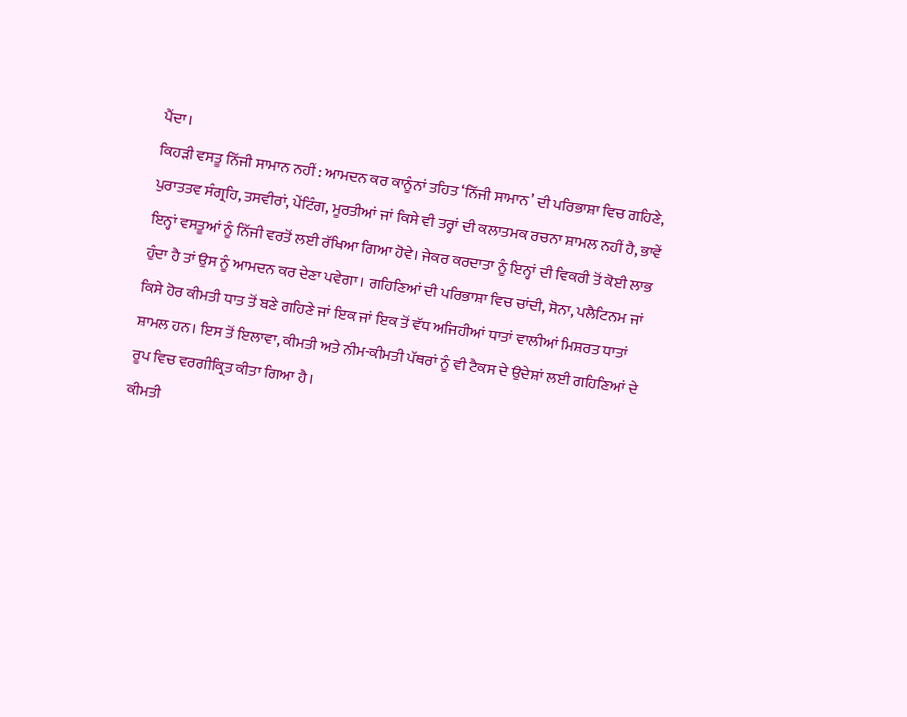ਪੈਂਦਾ।
ਕਿਹੜੀ ਵਸਤੂ ਨਿੱਜੀ ਸਾਮਾਨ ਨਹੀਂ : ਆਮਦਨ ਕਰ ਕਾਨੂੰਨਾਂ ਤਹਿਤ ‘ਨਿੱਜੀ ਸਾਮਾਨ’ ਦੀ ਪਰਿਭਾਸ਼ਾ ਵਿਚ ਗਹਿਣੇ, ਪੁਰਾਤਤਵ ਸੰਗ੍ਰਹਿ, ਤਸਵੀਰਾਂ, ਪੇਂਟਿੰਗ, ਮੂਰਤੀਆਂ ਜਾਂ ਕਿਸੇ ਵੀ ਤਰ੍ਹਾਂ ਦੀ ਕਲਾਤਮਕ ਰਚਨਾ ਸ਼ਾਮਲ ਨਹੀਂ ਹੈ, ਭਾਵੇਂ ਇਨ੍ਹਾਂ ਵਸਤੂਆਂ ਨੂੰ ਨਿੱਜੀ ਵਰਤੋਂ ਲਈ ਰੱਖਿਆ ਗਿਆ ਹੋਵੇ। ਜੇਕਰ ਕਰਦਾਤਾ ਨੂੰ ਇਨ੍ਹਾਂ ਦੀ ਵਿਕਰੀ ਤੋਂ ਕੋਈ ਲਾਭ ਹੁੰਦਾ ਹੈ ਤਾਂ ਉਸ ਨੂੰ ਆਮਦਨ ਕਰ ਦੇਣਾ ਪਵੇਗਾ। ਗਹਿਣਿਆਂ ਦੀ ਪਰਿਭਾਸ਼ਾ ਵਿਚ ਚਾਂਦੀ, ਸੋਨਾ, ਪਲੈਟਿਨਮ ਜਾਂ ਕਿਸੇ ਹੋਰ ਕੀਮਤੀ ਧਾਤ ਤੋਂ ਬਣੇ ਗਹਿਣੇ ਜਾਂ ਇਕ ਜਾਂ ਇਕ ਤੋਂ ਵੱਧ ਅਜਿਹੀਆਂ ਧਾਤਾਂ ਵਾਲੀਆਂ ਮਿਸ਼ਰਤ ਧਾਤਾਂ ਸ਼ਾਮਲ ਹਨ। ਇਸ ਤੋਂ ਇਲਾਵਾ, ਕੀਮਤੀ ਅਤੇ ਨੀਮ-ਕੀਮਤੀ ਪੱਥਰਾਂ ਨੂੰ ਵੀ ਟੈਕਸ ਦੇ ਉਦੇਸ਼ਾਂ ਲਈ ਗਹਿਣਿਆਂ ਦੇ ਰੂਪ ਵਿਚ ਵਰਗੀਕ੍ਰਿਤ ਕੀਤਾ ਗਿਆ ਹੈ।
ਕੀਮਤੀ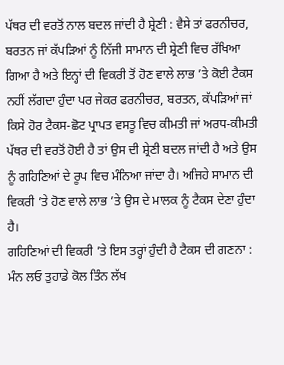ਪੱਥਰ ਦੀ ਵਰਤੋਂ ਨਾਲ ਬਦਲ ਜਾਂਦੀ ਹੈ ਸ਼੍ਰੇਣੀ : ਵੈਸੇ ਤਾਂ ਫਰਨੀਚਰ, ਬਰਤਨ ਜਾਂ ਕੱਪੜਿਆਂ ਨੂੰ ਨਿੱਜੀ ਸਾਮਾਨ ਦੀ ਸ਼੍ਰੇਣੀ ਵਿਚ ਰੱਖਿਆ ਗਿਆ ਹੈ ਅਤੇ ਇਨ੍ਹਾਂ ਦੀ ਵਿਕਰੀ ਤੋਂ ਹੋਣ ਵਾਲੇ ਲਾਭ ’ਤੇ ਕੋਈ ਟੈਕਸ ਨਹੀਂ ਲੱਗਦਾ ਹੁੰਦਾ ਪਰ ਜੇਕਰ ਫਰਨੀਚਰ, ਬਰਤਨ, ਕੱਪੜਿਆਂ ਜਾਂ ਕਿਸੇ ਹੋਰ ਟੈਕਸ-ਛੋਟ ਪ੍ਰਾਪਤ ਵਸਤੂ ਵਿਚ ਕੀਮਤੀ ਜਾਂ ਅਰਧ-ਕੀਮਤੀ ਪੱਥਰ ਦੀ ਵਰਤੋਂ ਹੋਈ ਹੈ ਤਾਂ ਉਸ ਦੀ ਸ਼੍ਰੇਣੀ ਬਦਲ ਜਾਂਦੀ ਹੈ ਅਤੇ ਉਸ ਨੂੰ ਗਹਿਣਿਆਂ ਦੇ ਰੂਪ ਵਿਚ ਮੰਨਿਆ ਜਾਂਦਾ ਹੈ। ਅਜਿਹੇ ਸਾਮਾਨ ਦੀ ਵਿਕਰੀ ’ਤੇ ਹੋਣ ਵਾਲੇ ਲਾਭ ’ਤੇ ਉਸ ਦੇ ਮਾਲਕ ਨੂੰ ਟੈਕਸ ਦੇਣਾ ਹੁੰਦਾ ਹੈ।
ਗਹਿਣਿਆਂ ਦੀ ਵਿਕਰੀ ’ਤੇ ਇਸ ਤਰ੍ਹਾਂ ਹੁੰਦੀ ਹੈ ਟੈਕਸ ਦੀ ਗਣਨਾ : ਮੰਨ ਲਓ ਤੁਹਾਡੇ ਕੋਲ ਤਿੰਨ ਲੱਖ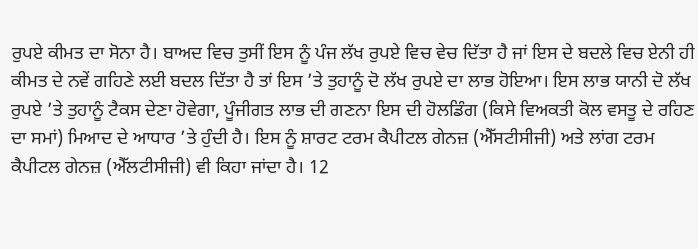ਰੁਪਏ ਕੀਮਤ ਦਾ ਸੋਨਾ ਹੈ। ਬਾਅਦ ਵਿਚ ਤੁਸੀਂ ਇਸ ਨੂੰ ਪੰਜ ਲੱਖ ਰੁਪਏ ਵਿਚ ਵੇਚ ਦਿੱਤਾ ਹੈ ਜਾਂ ਇਸ ਦੇ ਬਦਲੇ ਵਿਚ ਏਨੀ ਹੀ ਕੀਮਤ ਦੇ ਨਵੇਂ ਗਹਿਣੇ ਲਈ ਬਦਲ ਦਿੱਤਾ ਹੈ ਤਾਂ ਇਸ ’ਤੇ ਤੁਹਾਨੂੰ ਦੋ ਲੱਖ ਰੁਪਏ ਦਾ ਲਾਭ ਹੋਇਆ। ਇਸ ਲਾਭ ਯਾਨੀ ਦੋ ਲੱਖ ਰੁਪਏ ’ਤੇ ਤੁਹਾਨੂੰ ਟੈਕਸ ਦੇਣਾ ਹੋਵੇਗਾ, ਪੂੰਜੀਗਤ ਲਾਭ ਦੀ ਗਣਨਾ ਇਸ ਦੀ ਹੋਲਡਿੰਗ (ਕਿਸੇ ਵਿਅਕਤੀ ਕੋਲ ਵਸਤੂ ਦੇ ਰਹਿਣ ਦਾ ਸਮਾਂ) ਮਿਆਦ ਦੇ ਆਧਾਰ ’ਤੇ ਹੁੰਦੀ ਹੈ। ਇਸ ਨੂੰ ਸ਼ਾਰਟ ਟਰਮ ਕੈਪੀਟਲ ਗੇਨਜ਼ (ਐੱਸਟੀਸੀਜੀ) ਅਤੇ ਲਾਂਗ ਟਰਮ ਕੈਪੀਟਲ ਗੇਨਜ਼ (ਐੱਲਟੀਸੀਜੀ) ਵੀ ਕਿਹਾ ਜਾਂਦਾ ਹੈ। 12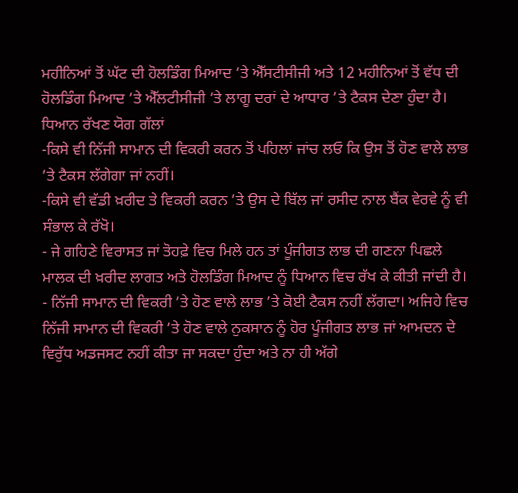ਮਹੀਨਿਆਂ ਤੋਂ ਘੱਟ ਦੀ ਹੋਲਡਿੰਗ ਮਿਆਦ ’ਤੇ ਐੱਸਟੀਸੀਜੀ ਅਤੇ 12 ਮਹੀਨਿਆਂ ਤੋਂ ਵੱਧ ਦੀ ਹੋਲਡਿੰਗ ਮਿਆਦ ’ਤੇ ਐੱਲਟੀਸੀਜੀ ’ਤੇ ਲਾਗੂ ਦਰਾਂ ਦੇ ਆਧਾਰ ’ਤੇ ਟੈਕਸ ਦੇਣਾ ਹੁੰਦਾ ਹੈ।
ਧਿਆਨ ਰੱਖਣ ਯੋਗ ਗੱਲਾਂ
-ਕਿਸੇ ਵੀ ਨਿੱਜੀ ਸਾਮਾਨ ਦੀ ਵਿਕਰੀ ਕਰਨ ਤੋਂ ਪਹਿਲਾਂ ਜਾਂਚ ਲਓ ਕਿ ਉਸ ਤੋਂ ਹੋਣ ਵਾਲੇ ਲਾਭ ’ਤੇ ਟੈਕਸ ਲੱਗੇਗਾ ਜਾਂ ਨਹੀਂ।
-ਕਿਸੇ ਵੀ ਵੱਡੀ ਖ਼ਰੀਦ ਤੇ ਵਿਕਰੀ ਕਰਨ ’ਤੇ ਉਸ ਦੇ ਬਿੱਲ ਜਾਂ ਰਸੀਦ ਨਾਲ ਬੈਂਕ ਵੇਰਵੇ ਨੂੰ ਵੀ ਸੰਭਾਲ ਕੇ ਰੱਖੋ।
- ਜੇ ਗਹਿਣੇ ਵਿਰਾਸਤ ਜਾਂ ਤੋਹਫ਼ੇ ਵਿਚ ਮਿਲੇ ਹਨ ਤਾਂ ਪੂੰਜੀਗਤ ਲਾਭ ਦੀ ਗਣਨਾ ਪਿਛਲੇ ਮਾਲਕ ਦੀ ਖ਼ਰੀਦ ਲਾਗਤ ਅਤੇ ਹੋਲਡਿੰਗ ਮਿਆਦ ਨੂੰ ਧਿਆਨ ਵਿਚ ਰੱਖ ਕੇ ਕੀਤੀ ਜਾਂਦੀ ਹੈ।
- ਨਿੱਜੀ ਸਾਮਾਨ ਦੀ ਵਿਕਰੀ ’ਤੇ ਹੋਣ ਵਾਲੇ ਲਾਭ ’ਤੇ ਕੋਈ ਟੈਕਸ ਨਹੀਂ ਲੱਗਦਾ। ਅਜਿਹੇ ਵਿਚ ਨਿੱਜੀ ਸਾਮਾਨ ਦੀ ਵਿਕਰੀ ’ਤੇ ਹੋਣ ਵਾਲੇ ਨੁਕਸਾਨ ਨੂੰ ਹੋਰ ਪੂੰਜੀਗਤ ਲਾਭ ਜਾਂ ਆਮਦਨ ਦੇ ਵਿਰੁੱਧ ਅਡਜਸਟ ਨਹੀਂ ਕੀਤਾ ਜਾ ਸਕਦਾ ਹੁੰਦਾ ਅਤੇ ਨਾ ਹੀ ਅੱਗੇ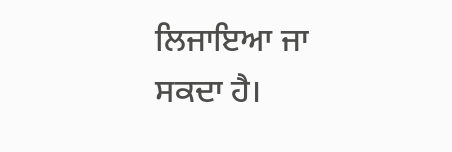ਲਿਜਾਇਆ ਜਾ ਸਕਦਾ ਹੈ।